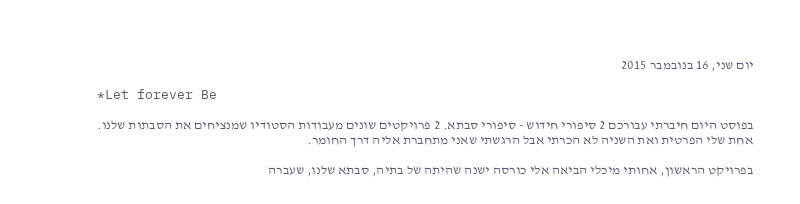יום שני, 16 בנובמבר 2015

*Let forever Be

בפוסט היום חיברתי עבורכם 2 סיפורי חידוש - סיפורי סבתא. 2 פרויקטים שונים מעבודות הסטודיו שמנציחים את הסבתות שלנו. אחת שלי הפרטית ואת השניה לא הכרתי אבל הרגשתי שאני מתחברת אליה דרך החומר.

בפרויקט הראשון, אחותי מיכלי הביאה אלי כורסה ישנה שהיתה של בתיה, סבתא שלנו, שעברה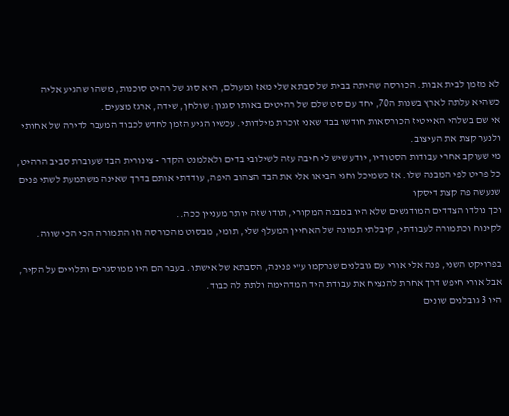לא מזמן לבית אבות. הכורסה שהיתה בבית של סבתא שלי מאז ומעולם, היא סוג של רהיט סוכנות, משהו שהגיע אליה כשהיא עלתה לארץ בשנות ה70, יחד עם סט שלם של רהיטים באותו סגנון: שולחן, שידה, ארגז מצעים.
אי שם בשלהי האייטיז הכורסאות חודשו בבד שאני זוכרת מילדותי. עכשיו הגיע הזמן לחדש לכבוד המעבר לדירה של אחותי ולנער קצת את העיצוב.
מי שעוקב אחרי עבודות הסטודיו, יודע שיש לי חיבה עזה לשילובי בדים ולאלמנט הקדר - צינורית הבד שעוברת סביב הרהיט, כל פריט לפי המבנה שלו. אז כשמיכל וחגי הביאו אלי את הבד הצהוב היפה, עודדתי אותם בדרך שאינה משתמעת לשתי פנים שנעשה פה קצת דיסקו
וכך נולדו הצדדים המודגשים שלא היו במבנה המקורי, תודו שזה יותר מעניין ככה..
לקינוח וכתמורה לעבודתי, קיבלתי תמונה של האחיין המעלף שלי, תומי, מבסוט מהכורסה וזו התמורה הכי הכי שווה.

בפרויקט השני, פנה אלי אורי עם גובלנים שנרקמו ע"י פנינה, הסבתא של אישתו. בעבר הם היו ממוסגרים ותלויים על הקיר, אבל אורי חיפש דרך אחרת להנציח את עבודת היד המדהימה ולתת לה כבוד.
היו 3 גובלנים שונים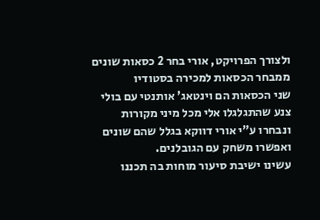ולצורך הפרויקט, אורי בחר 2 כסאות שונים ממבחר הכסאות למכירה בסטודיו
שני הכסאות הם וינטאג' אותנטי עם בולי צנע שהתגלגלו אלי מכל מיני מקורות ונבחרו ע"י אורי דווקא בגלל שהם שונים ואפשרו משחק עם הגובלנים.
עשינו ישיבת סיעור מוחות בה תכננו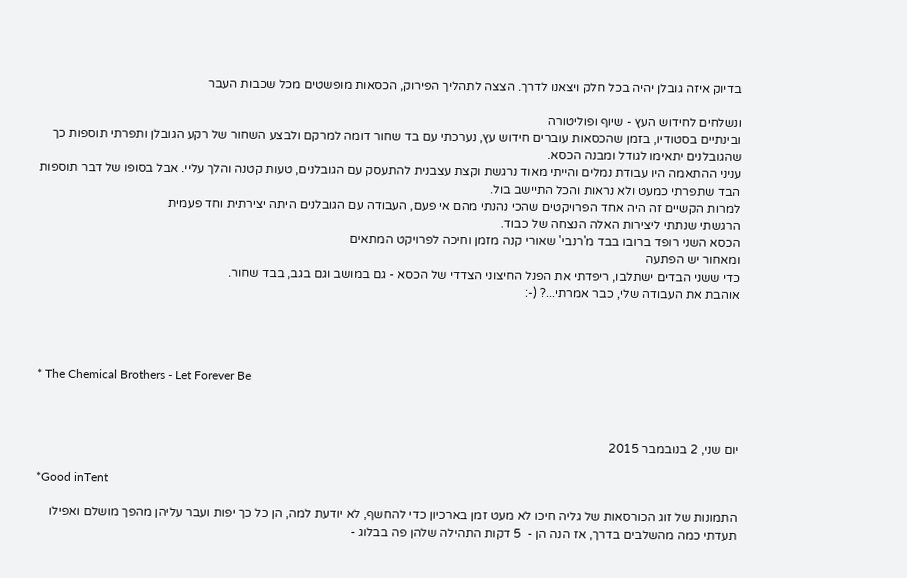בדיוק איזה גובלן יהיה בכל חלק ויצאנו לדרך. הצצה לתהליך הפירוק, הכסאות מופשטים מכל שכבות העבר

ונשלחים לחידוש העץ - שיוף ופוליטורה
ובינתיים בסטודיו, בזמן שהכסאות עוברים חידוש עץ, נערכתי עם בד שחור דומה למרקם ולבצע השחור של רקע הגובלן ותפרתי תוספות כך שהגובלנים יתאימו לגודל ומבנה הכסא.
עניני ההתאמה היו עבודת נמלים והייתי מאוד נרגשת וקצת עצבנית להתעסק עם הגובלנים, טעות קטנה והלך עליי. אבל בסופו של דבר תוספות הבד שתפרתי כמעט ולא נראות והכל התיישב בול.
למרות הקשיים זה היה אחד הפרויקטים שהכי נהנתי מהם אי פעם, העבודה עם הגובלנים היתה יצירתית וחד פעמית
הרגשתי שנתתי ליצירות האלה הנצחה של כבוד.
הכסא השני רופד ברובו בבד מ'רנבי' שאורי קנה מזמן וחיכה לפרויקט המתאים
ומאחור יש הפתעה
כדי ששני הבדים ישתלבו, ריפדתי את הפנל החיצוני הצדדי של הכסא - גם במושב וגם בגב, בבד שחור.
אוהבת את העבודה שלי, כבר אמרתי...? (-:




* The Chemical Brothers - Let Forever Be



יום שני, 2 בנובמבר 2015

*Good inTent

התמונות של זוג הכורסאות של גליה חיכו לא מעט זמן בארכיון כדי להחשף, לא יודעת למה, הן כל כך יפות ועבר עליהן מהפך מושלם ואפילו תעדתי כמה מהשלבים בדרך, אז הנה הן -  5 דקות התהילה שלהן פה בבלוג -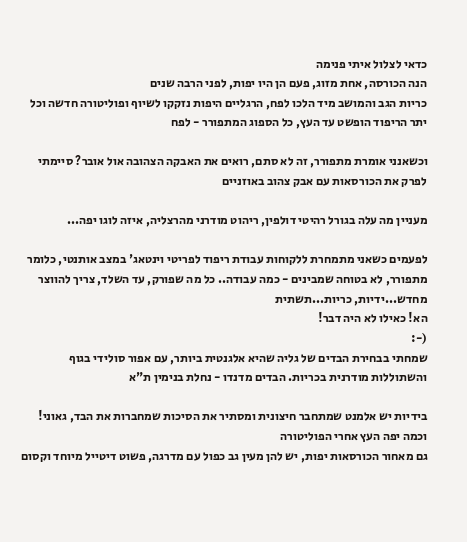כדאי לצלול איתי פנימה
הנה הכורסה, אחת מזוג, פעם הן היו יפות, לפני הרבה שנים
כריות הגב והמושב מיד הלכו לפח, הרגליים היפות נזקקו לשיוף ופוליטורה חדשה וכל יתר הריפוד הופשט עד העץ, כל הספוג המתפורר - לפח

וכשאנני אומרת מתפורר, זה לא סתם, רואים את האבקה הצהובה אול אובר? סיימתי לפרק את הכורסאות עם אבק צהוב באוזניים

מעניין מה עלה בגורל רהיטי דולפין, ריהוט מודרני מהרצליה, איזה לוגו יפה...

לפעמים כשאני מתמחרת ללקוחות עבודת ריפוד לפריטי וינטאג' במצב אותנטי, כלומר מתפורר, לא בטוחה שמבינים - כמה עבודה.. כל מה שפורק, עד השלד, צריך להווצר מחדש...ידיות, כריות...תשתית
הא! כאילו לא היה דבר!
(-:
שמחתי בבחירת הבדים של גליה שהיא אלגנטית ביותר, עם אפור סולידי בגוף והשתוללות מודרנית בכריות. הבדים מדנדו - נחלת בנימין ת"א

בידיות יש אלמנט שמתחבר חיצונית ומסתיר את הסיכות שמחברות את הבד, גאוני! וכמה יפה העץ אחרי הפוליטורה
גם מאחור הכורסאות יפות, יש להן מעין גב כפול עם מדרגה, פשוט דיטייל מיוחד וקסום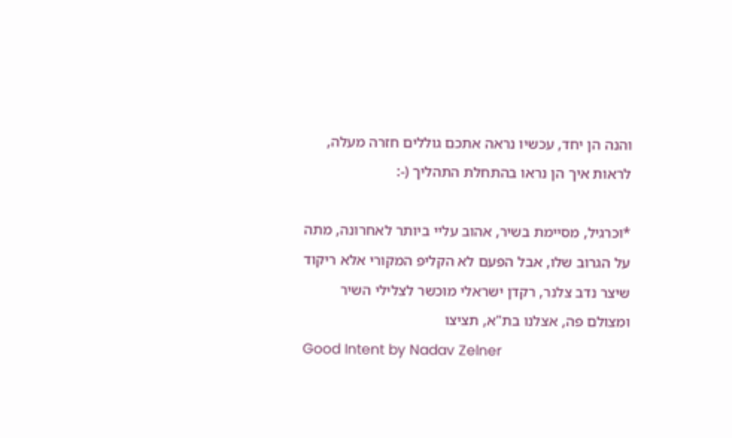והנה הן יחד, עכשיו נראה אתכם גוללים חזרה מעלה, לראות איך הן נראו בהתחלת התהליך (-:

*וכרגיל, מסיימת בשיר, אהוב עליי ביותר לאחרונה, מתה על הגרוב שלו, אבל הפעם לא הקליפ המקורי אלא ריקוד שיצר נדב צלנר, רקדן ישראלי מוכשר לצלילי השיר ומצולם פה, אצלנו בת"א, תציצו
Good Intent by Nadav Zelner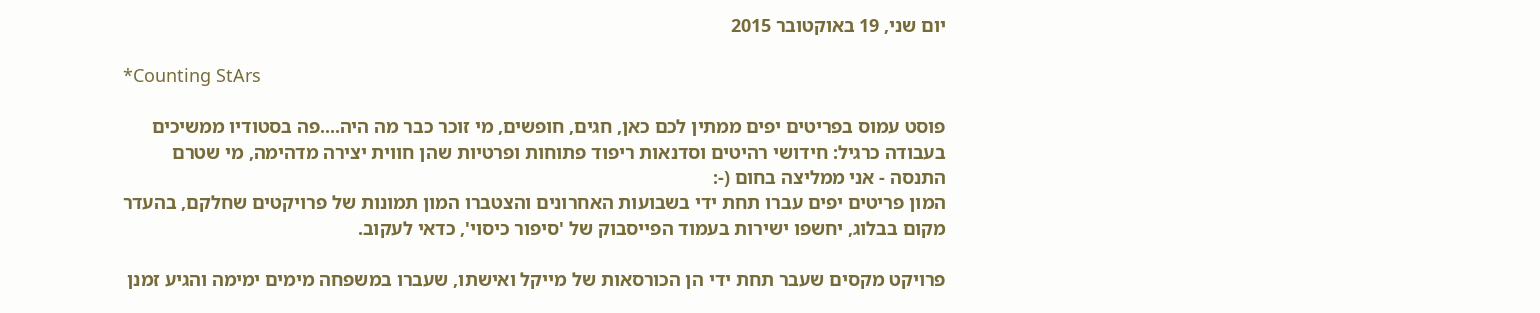יום שני, 19 באוקטובר 2015

*Counting StArs

פוסט עמוס בפריטים יפים ממתין לכם כאן, חגים, חופשים, מי זוכר כבר מה היה....פה בסטודיו ממשיכים בעבודה כרגיל: חידושי רהיטים וסדנאות ריפוד פתוחות ופרטיות שהן חווית יצירה מדהימה, מי שטרם התנסה - אני ממליצה בחום (-:
המון פריטים יפים עברו תחת ידי בשבועות האחרונים והצטברו המון תמונות של פרויקטים שחלקם, בהעדר מקום בבלוג, יחשפו ישירות בעמוד הפייסבוק של 'סיפור כיסוי', כדאי לעקוב.

פרויקט מקסים שעבר תחת ידי הן הכורסאות של מייקל ואישתו, שעברו במשפחה מימים ימימה והגיע זמנן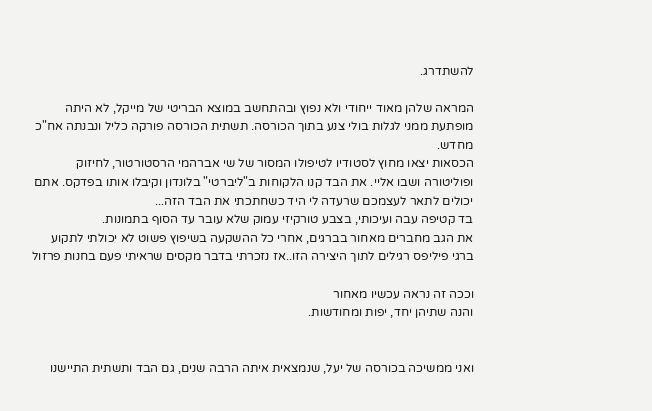להשתדרג.

המראה שלהן מאוד ייחודי ולא נפוץ ובהתחשב במוצא הבריטי של מייקל, לא היתה מופתעת ממני לגלות בולי צנע בתוך הכורסה. תשתית הכורסה פורקה כליל ונבנתה אח"כ מחדש.
הכסאות יצאו מחוץ לסטודיו לטיפולו המסור של שי אברהמי הרסטורטור, לחיזוק ופוליטורה ושבו אליי. את הבד קנו הלקוחות ב"ליברטי" בלונדון וקיבלו אותו בפדקס. אתם יכולים לתאר לעצמכם שרעדה לי היד כשחתכתי את הבד הזה...
בד קטיפה עבה ועיכותי, בצבע טורקיזי עמוק שלא עובר עד הסוף בתמונות.
את הגב מחברים מאחור בברגים, אחרי כל ההשקעה בשיפוץ פשוט לא יכולתי לתקוע ברגי פיליפס רגילים לתוך היצירה הזו..אז נזכרתי בדבר מקסים שראיתי פעם בחנות פרזול

וככה זה נראה עכשיו מאחור
והנה שתיהן יחד, יפות ומחודשות.


ואני ממשיכה בכורסה של יעל, שנמצאית איתה הרבה שנים, גם הבד ותשתית התיישנו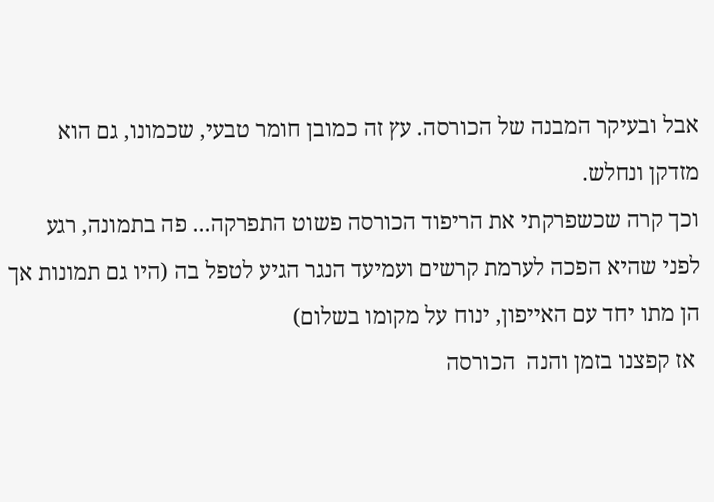אבל ובעיקר המבנה של הכורסה. עץ זה כמובן חומר טבעי, שכמונו, גם הוא מזדקן ונחלש.
וכך קרה שכשפרקתי את הריפוד הכורסה פשוט התפרקה... פה בתמונה, רגע לפני שהיא הפכה לערמת קרשים ועמיעד הנגר הגיע לטפל בה (היו גם תמונות אך הן מתו יחד עם האייפון, ינוח על מקומו בשלום)
 אז קפצנו בזמן והנה  הכורסה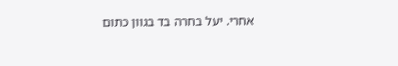אחרי. יעל בחרה בד בגוון כתום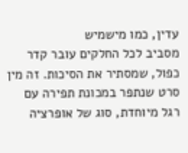עדין, כמו מישמיש
מסביב לכל החלקים עובר קדר כפול, שמסתיר את הסיכות. זה מין סרט שנתפר במכונת תפירה עם רגל מיוחדת, סוג של אופרציה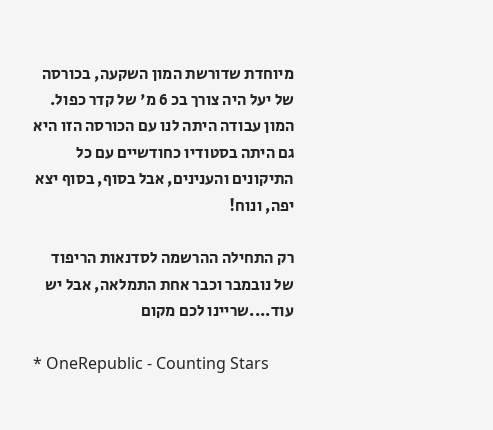מיוחדת שדורשת המון השקעה, בכורסה של יעל היה צורך בכ 6 מ' של קדר כפול.
המון עבודה היתה לנו עם הכורסה הזו היא גם היתה בסטודיו כחודשיים עם כל התיקונים והענינים, אבל בסוף, בסוף יצא יפה, ונוח!

רק התחילה ההרשמה לסדנאות הריפוד של נובמבר וכבר אחת התמלאה, אבל יש עוד....שריינו לכם מקום

* OneRepublic - Counting Stars